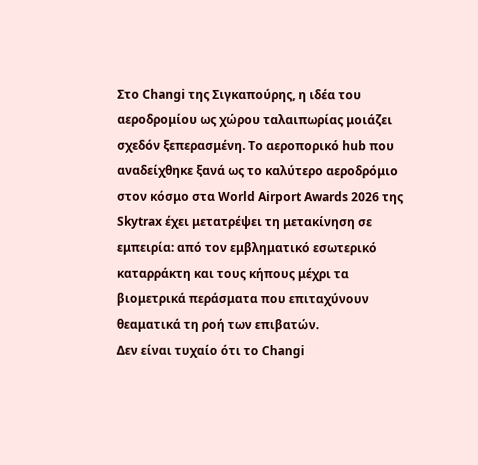Στο Changi της Σιγκαπούρης, η ιδέα του αεροδρομίου ως χώρου ταλαιπωρίας μοιάζει σχεδόν ξεπερασμένη. Το αεροπορικό hub που αναδείχθηκε ξανά ως το καλύτερο αεροδρόμιο στον κόσμο στα World Airport Awards 2026 της Skytrax έχει μετατρέψει τη μετακίνηση σε εμπειρία: από τον εμβληματικό εσωτερικό καταρράκτη και τους κήπους μέχρι τα βιομετρικά περάσματα που επιταχύνουν θεαματικά τη ροή των επιβατών.
Δεν είναι τυχαίο ότι το Changi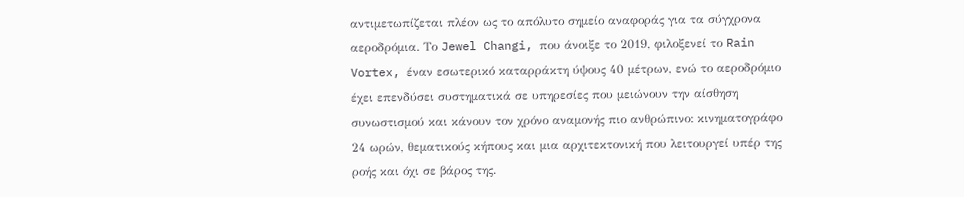αντιμετωπίζεται πλέον ως το απόλυτο σημείο αναφοράς για τα σύγχρονα αεροδρόμια. Το Jewel Changi, που άνοιξε το 2019, φιλοξενεί το Rain Vortex, έναν εσωτερικό καταρράκτη ύψους 40 μέτρων, ενώ το αεροδρόμιο έχει επενδύσει συστηματικά σε υπηρεσίες που μειώνουν την αίσθηση συνωστισμού και κάνουν τον χρόνο αναμονής πιο ανθρώπινο: κινηματογράφο 24 ωρών, θεματικούς κήπους και μια αρχιτεκτονική που λειτουργεί υπέρ της ροής και όχι σε βάρος της.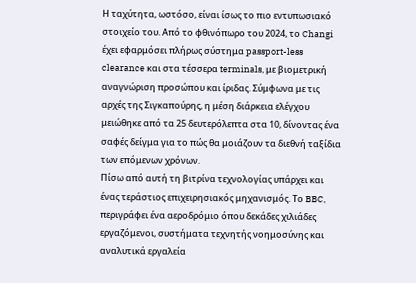Η ταχύτητα, ωστόσο, είναι ίσως το πιο εντυπωσιακό στοιχείο του. Από το φθινόπωρο του 2024, το Changi έχει εφαρμόσει πλήρως σύστημα passport-less clearance και στα τέσσερα terminals, με βιομετρική αναγνώριση προσώπου και ίριδας. Σύμφωνα με τις αρχές της Σιγκαπούρης, η μέση διάρκεια ελέγχου μειώθηκε από τα 25 δευτερόλεπτα στα 10, δίνοντας ένα σαφές δείγμα για το πώς θα μοιάζουν τα διεθνή ταξίδια των επόμενων χρόνων.
Πίσω από αυτή τη βιτρίνα τεχνολογίας υπάρχει και ένας τεράστιος επιχειρησιακός μηχανισμός. Το BBC, περιγράφει ένα αεροδρόμιο όπου δεκάδες χιλιάδες εργαζόμενοι, συστήματα τεχνητής νοημοσύνης και αναλυτικά εργαλεία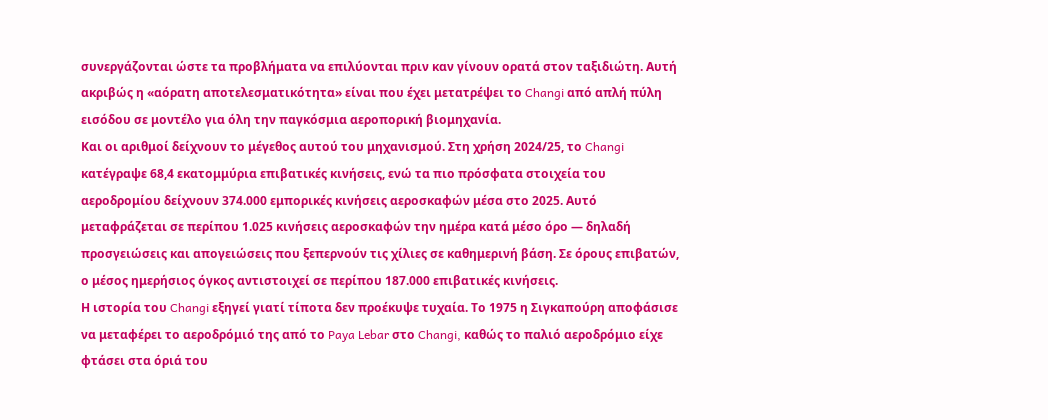συνεργάζονται ώστε τα προβλήματα να επιλύονται πριν καν γίνουν ορατά στον ταξιδιώτη. Αυτή ακριβώς η «αόρατη αποτελεσματικότητα» είναι που έχει μετατρέψει το Changi από απλή πύλη εισόδου σε μοντέλο για όλη την παγκόσμια αεροπορική βιομηχανία.
Και οι αριθμοί δείχνουν το μέγεθος αυτού του μηχανισμού. Στη χρήση 2024/25, το Changi κατέγραψε 68,4 εκατομμύρια επιβατικές κινήσεις, ενώ τα πιο πρόσφατα στοιχεία του αεροδρομίου δείχνουν 374.000 εμπορικές κινήσεις αεροσκαφών μέσα στο 2025. Αυτό μεταφράζεται σε περίπου 1.025 κινήσεις αεροσκαφών την ημέρα κατά μέσο όρο — δηλαδή προσγειώσεις και απογειώσεις που ξεπερνούν τις χίλιες σε καθημερινή βάση. Σε όρους επιβατών, ο μέσος ημερήσιος όγκος αντιστοιχεί σε περίπου 187.000 επιβατικές κινήσεις.
Η ιστορία του Changi εξηγεί γιατί τίποτα δεν προέκυψε τυχαία. Το 1975 η Σιγκαπούρη αποφάσισε να μεταφέρει το αεροδρόμιό της από το Paya Lebar στο Changi, καθώς το παλιό αεροδρόμιο είχε φτάσει στα όριά του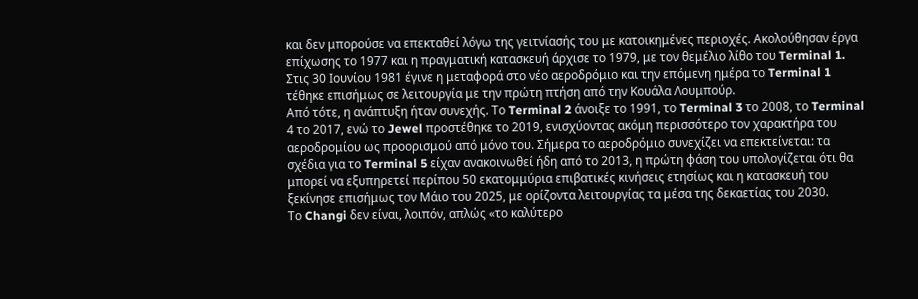και δεν μπορούσε να επεκταθεί λόγω της γειτνίασής του με κατοικημένες περιοχές. Ακολούθησαν έργα επίχωσης το 1977 και η πραγματική κατασκευή άρχισε το 1979, με τον θεμέλιο λίθο του Terminal 1. Στις 30 Ιουνίου 1981 έγινε η μεταφορά στο νέο αεροδρόμιο και την επόμενη ημέρα το Terminal 1 τέθηκε επισήμως σε λειτουργία με την πρώτη πτήση από την Κουάλα Λουμπούρ.
Από τότε, η ανάπτυξη ήταν συνεχής. Το Terminal 2 άνοιξε το 1991, το Terminal 3 το 2008, το Terminal 4 το 2017, ενώ το Jewel προστέθηκε το 2019, ενισχύοντας ακόμη περισσότερο τον χαρακτήρα του αεροδρομίου ως προορισμού από μόνο του. Σήμερα το αεροδρόμιο συνεχίζει να επεκτείνεται: τα σχέδια για το Terminal 5 είχαν ανακοινωθεί ήδη από το 2013, η πρώτη φάση του υπολογίζεται ότι θα μπορεί να εξυπηρετεί περίπου 50 εκατομμύρια επιβατικές κινήσεις ετησίως και η κατασκευή του ξεκίνησε επισήμως τον Μάιο του 2025, με ορίζοντα λειτουργίας τα μέσα της δεκαετίας του 2030.
Το Changi δεν είναι, λοιπόν, απλώς «το καλύτερο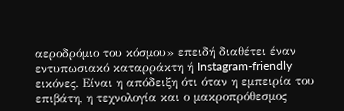αεροδρόμιο του κόσμου» επειδή διαθέτει έναν εντυπωσιακό καταρράκτη ή Instagram-friendly εικόνες. Είναι η απόδειξη ότι όταν η εμπειρία του επιβάτη, η τεχνολογία και ο μακροπρόθεσμος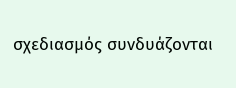σχεδιασμός συνδυάζονται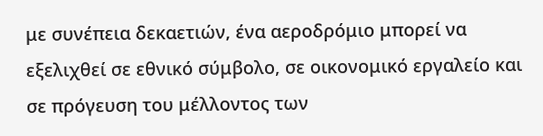με συνέπεια δεκαετιών, ένα αεροδρόμιο μπορεί να εξελιχθεί σε εθνικό σύμβολο, σε οικονομικό εργαλείο και σε πρόγευση του μέλλοντος των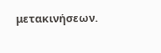μετακινήσεων.